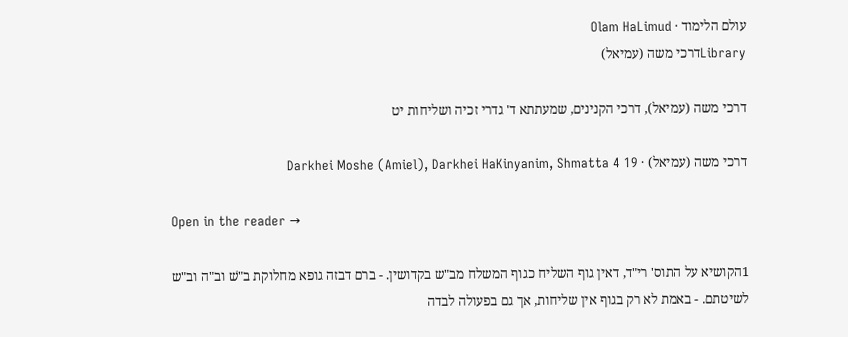עולם הלימוד · Olam HaLimud
Libraryדרכי משה (עמיאל)

דרכי משה (עמיאל), דרכי הקנינים, שמעתתא ד' גדרי זכיה ושליחות יט

דרכי משה (עמיאל) · Darkhei Moshe (Amiel), Darkhei HaKinyanim, Shmatta 4 19

Open in the reader →

1הקושיא על התוס' רי"ד, דאין גוף השליח כגוף המשלח מב"ש בקדושין. - ברם דבזה גופא מחלוקת ב"שׁ וב"ה וב"ש לשיטתם. - באמת לא רק בגוף אין שליחות, אך גם בפעולה לבדה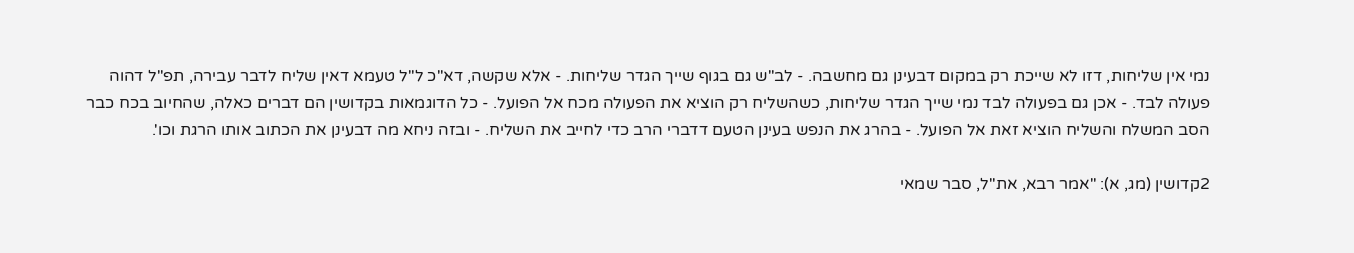נמי אין שליחות, דזו לא שייכת רק במקום דבעינן גם מחשבה. - לב"ש גם בגוף שייך הגדר שליחות. - אלא שקשה, דא"כ ל"ל טעמא דאין שליח לדבר עבירה, תפ"ל דהוה פעולה לבד. - אכן גם בפעולה לבד נמי שייך הגדר שליחות, כשהשליח רק הוציא את הפעולה מכח אל הפועל. - כל הדוגמאות בקדושין הם דברים כאלה, שהחיוב בכח כבר הסב המשלח והשליח הוציא זאת אל הפועל. - בהרג את הנפש בעינן הטעם דדברי הרב כדי לחייב את השליח. - ובזה ניחא מה דבעינן את הכתוב אותו הרגת וכו'.

2קדושין (מג, א): "אמר רבא, את"ל, סבר שמאי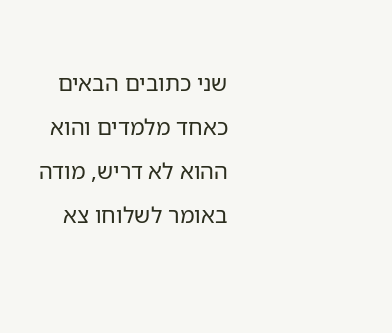שני כתובים הבאים כאחד מלמדים והוא ההוא לא דריש, מודה באומר לשלוחו צא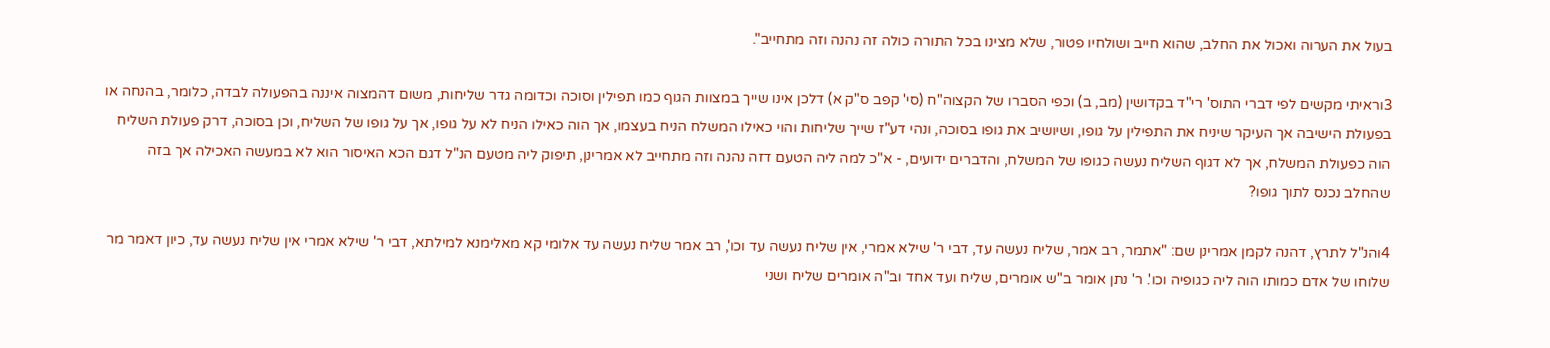בעול את הערוה ואכול את החלב, שהוא חייב ושולחיו פטור, שלא מצינו בכל התורה כולה זה נהנה וזה מתחייב".

3וראיתי מקשים לפי דברי התוס' רי"ד בקדושין (מב, ב) וכפי הסברו של הקצוה"ח (סי' קפב ס"ק א) דלכן אינו שייך במצוות הגוף כמו תפילין וסוכה וכדומה גדר שליחות, משום דהמצוה איננה בהפעולה לבדה, כלומר, בהנחה או בפעולת הישיבה אך העיקר שיניח את התפילין על גופו, ושיושיב את גופו בסוכה, ונהי דע"ז שייך שליחות והוי כאילו המשלח הניח בעצמו, אך הוה כאילו הניח לא על גופו, אך על גופו של השליח, וכן בסוכה, דרק פעולת השליח הוה כפעולת המשלח, אך לא דגוף השליח נעשה כגופו של המשלח, והדברים ידועים, - א"כ למה ליה הטעם דזה נהנה וזה מתחייב לא אמרינן, תיפוק ליה מטעם הנ"ל דגם הכא האיסור הוא לא במעשה האכילה אך בזה שהחלב נכנס לתוך גופו?

4והנ"ל לתרץ, דהנה לקמן אמרינן שם: "אתמר, רב אמר, שליח נעשה עד, דבי ר' שילא אמרי, אין שליח נעשה עד וכו', רב אמר שליח נעשה עד אלומי קא מאלימנא למילתא, דבי ר' שילא אמרי אין שליח נעשה עד, כיון דאמר מר שלוחו של אדם כמותו הוה ליה כגופיה וכו'. ר' נתן אומר ב"ש אומרים, שליח ועד אחד וב"ה אומרים שליח ושני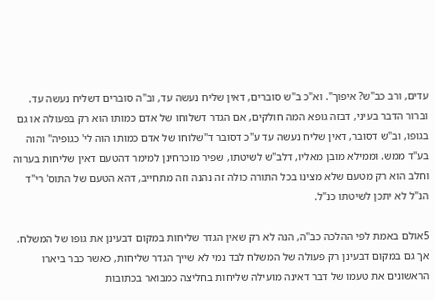עדים, ורב כב"ש? איפוך". וא"כ ב"ש סוברים, דאין שליח נעשה עד, וב"ה סוברים דשליח נעשה עד. וברור הדבר בעיני, דבזה גופא המה חולקים, אם הגדר דשלוחו של אדם כמותו הוא רק בפעולה או גם בגופו, וב"ש דסובר, דאין שליח נעשה עד ע"כ דסובר ד"שלוחו של אדם כמותו הוה לי' כגופיה" והוה בע"ד ממש. וממילא מובן מאליו, דלב"ש לשיטתו, שפיר מוכרחינן למימר דהטעם דאין שליחות בערוה וחלב הוא רק מטעם שלא מצינו בכל התורה כולה זה נהנה וזה מתחייב, דהא הטעם של התוס' רי"ד הנ"ל לא יתכן לשיטתו כנ"ל.

5אולם באמת לפי ההלכה כב"ה, הנה לא רק שאין הגדר שליחות במקום דבעינן את גופו של המשלח. אך גם במקום דבעינן רק פעולה של המשלח לבד נמי לא שייך הגדר שליחות, כאשר כבר ביארו הראשונים את טעמו של דבר דאינה מועילה שליחות בחליצה כמבואר בכתובות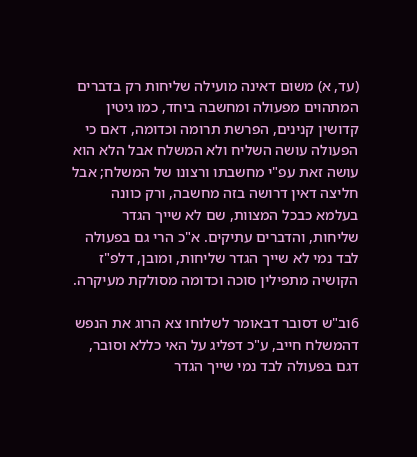(עד, א) משום דאינה מועילה שליחות רק בדברים המתהוים מפעולה ומחשבה ביחד, כמו גיטין קדושין קנינים, הפרשת תרומה וכדומה, דאם כי הפעולה עושה השליח ולא המשלח אבל הלא הוא עושה זאת עפ"י מחשבתו ורצונו של המשלח; אבל חליצה דאין דרושה בזה מחשבה, ורק כוונה בעלמא כבכל המצוות, שם לא שייך הגדר שליחות, והדברים עתיקים. א"כ הרי גם בפעולה לבד נמי לא שייך הגדר שליחות, ומובן, דלפ"ז הקושיה מתפילין סוכה וכדומה מסולקת מעיקרה.

6וב"ש דסובר דבאומר לשלוחו צא הרוג את הנפש דהמשלח חייב, ע"כ דפליג על האי כללא וסובר, דגם בפעולה לבד נמי שייך הגדר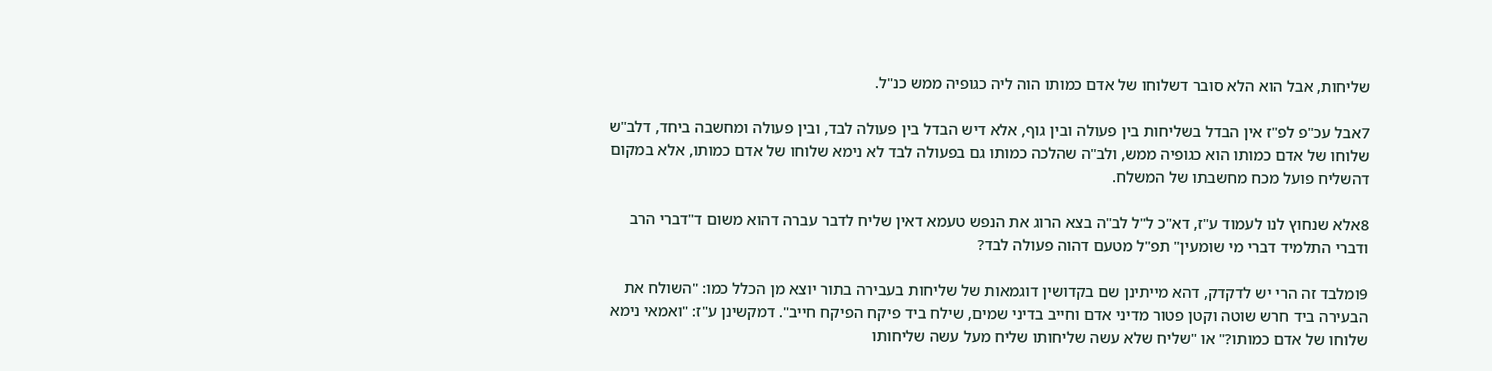שליחות, אבל הוא הלא סובר דשלוחו של אדם כמותו הוה ליה כגופיה ממש כנ"ל.

7אבל עכ"פ לפ"ז אין הבדל בשליחות בין פעולה ובין גוף, אלא דיש הבדל בין פעולה לבד, ובין פעולה ומחשבה ביחד, דלב"ש שלוחו של אדם כמותו הוא כגופיה ממש, ולב"ה שהלכה כמותו גם בפעולה לבד לא נימא שלוחו של אדם כמותו, אלא במקום דהשליח פועל מכח מחשבתו של המשלח.

8אלא שנחוץ לנו לעמוד ע"ז, דא"כ ל"ל לב"ה בצא הרוג את הנפש טעמא דאין שליח לדבר עברה דהוא משום ד"דברי הרב ודברי התלמיד דברי מי שומעין" תפ"ל מטעם דהוה פעולה לבד?

9ומלבד זה הרי יש לדקדק, דהא מייתינן שם בקדושין דוגמאות של שליחות בעבירה בתור יוצא מן הכלל כמו: "השולח את הבעירה ביד חרש שוטה וקטן פטור מדיני אדם וחייב בדיני שמים, שילח ביד פיקח הפיקח חייב". דמקשינן ע"ז: "ואמאי נימא שלוחו של אדם כמותו?" או "שליח שלא עשה שליחותו שליח מעל עשה שליחותו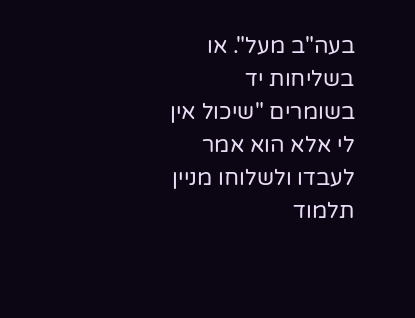בעה"ב מעל". או בשליחות יד בשומרים "שיכול אין לי אלא הוא אמר לעבדו ולשלוחו מניין תלמוד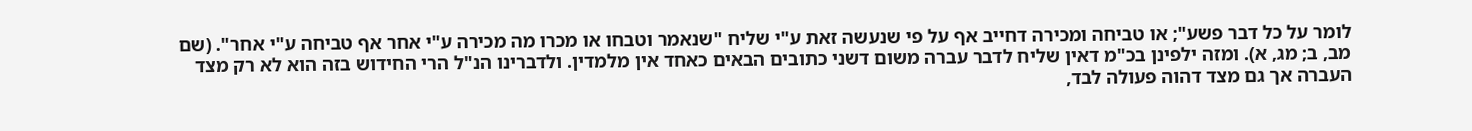לומר על כל דבר פשע"; או טביחה ומכירה דחייב אף על פי שנעשה זאת ע"י שליח "שנאמר וטבחו או מכרו מה מכירה ע"י אחר אף טביחה ע"י אחר". (שם מב, ב; מג, א). ומזה ילפינן בכ"מ דאין שליח לדבר עברה משום דשני כתובים הבאים כאחד אין מלמדין. ולדברינו הנ"ל הרי החידוש בזה הוא לא רק מצד העברה אך גם מצד דהוה פעולה לבד,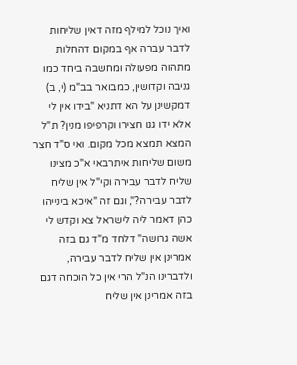ואיך נוכל למילף מזה דאין שליחות לדבר עברה אף במקום דהחלות מתהוה מפעולה ומחשבה ביחד כמו גניבה וקדושין, כמבואר בב"מ (י, ב) דמקשינן על הא דתניא "בידו אין לי אלא ידו גגו חצירו וקרפיפו מנין? ת"ל המצא תמצא מכל מקום. ואי ס"ד חצר משום שליחות איתרבאי א"כ מצינו שליח לדבר עבירה וקי"ל אין שליח לדבר עבירה?", וגם זה "איכא בינייהו כהן דאמר ליה לישראל צא וקדש לי אשה גרושה" דלחד מ"ד גם בזה אמרינן אין שליח לדבר עבירה, ולדברינו הנ"ל הרי אין כל הוכחה דגם בזה אמרינן אין שליח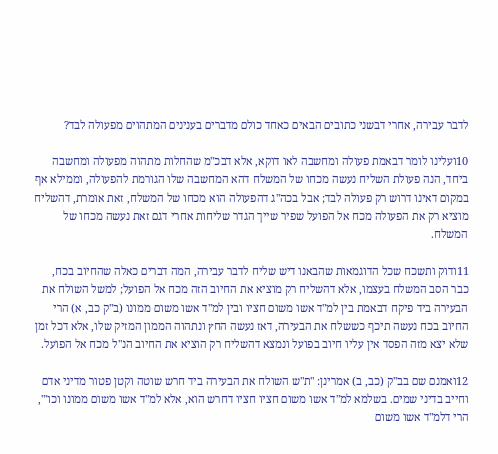לדבר עבירה, אחרי דבשני כתובים הבאים כאחד כולם מדברים בענינים המתהוים מפעולה לבד?

10ועלינו לומר דבאמת פעולה ומחשבה לאו דוקא, אלא דבכ"מ שהחלות מתהוה מפעולה ומחשבה ביחד, הנה פעולת השליח נעשה מכחו של המשלח דהא המחשבה שלו הגורמת להפעולה, וממילא אף במקום דאינו דרוש רק פעולה לבד; אבל בכה"ג דהפעולה הוא מכחו של המשלח, זאת אומרת, דהשליח מוציא רק את הפעולה מכח אל הפועל שפיר שייך הגדר שליחות אחרי דגם זאת נעשה מכחו של המשלח.

11ודוק ותשכח שכל הדוגמאות שהבאנו דיש שליח לדבר עבירה, המה דברים כאלה שהחיוב בכח, כבר הסב המשלח בעצמו, אלא דהשליח רק מוציא את החיוב הזה מכח אל הפועל; למשל השולח את הבעירה ביד פיקח דבאמת בין למ"ד אשו משום חציו ובין למ"ד אשו משום ממונו (ב"ק כב, א) הרי החיוב בכח נעשה תיכף כששלח את הבעירה, דאז נעשה החץ ונתהוה הממון המזיק שלו, אלא דכל זמן שלא יצא מזה הפסד אין עליו חיוב בפועל ונמצא דהשליח רק הוציא את החיוב הנ"ל מכח אל הפועל.

12ואמנם שם בב"ק (כב, ב) אמרינן: "ת"ש השולח את הבעירה ביד חרש שוטה וקטן פטור מדיני אדם וחייב בדיני שמים. בשלמא למ"ד אשו משום חציו חציו דחרש הוא, אלא למ"ד אשו משום ממונו וכו'", הרי דלמ"ד אשו משום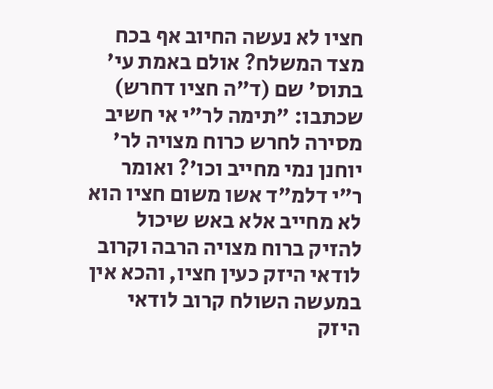חציו לא נעשה החיוב אף בכח מצד המשלח? אולם באמת עי' בתוס' שם (ד"ה חציו דחרש) שכתבו: "תימה לר"י אי חשיב מסירה לחרש כרוח מצויה לר' יוחנן נמי מחייב וכו'? ואומר ר"י דלמ"ד אשו משום חציו הוא לא מחייב אלא באש שיכול להזיק ברוח מצויה הרבה וקרוב לודאי היזק כעין חציו, והכא אין במעשה השולח קרוב לודאי היזק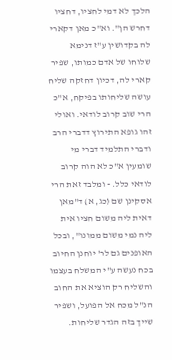הלכך לא דמי לחציו, דחציו דחרש הן". וא"כ מאן דקארי לה בקדושין ע"ז דנימא שלוחו של אדם כמותו, שפיר קארי לה, דכיון דחזקה שליח עושה שליחותו בפיקח, א"כ הרי שוב קרוב לודאי. ואולי זהו גופא התירוץ דדברי הרב ודברי התלמיד דברי מי שומעין א"כ לא הוה קרוב לודאי כלל. - ומלבד זאת הרי אסקינן שם (כג, א) ד"מאן דאית ליה משום חציו אית ליה נמי משום ממונו", ובכל האופנים גם לר' יוחנן החיוב בכח נעשה ע"י המשלח בעצמו והשליח רק הוציא את החוב הנ"ל מכח אל הפועל, ושפיר שייך בזה הגדר שליחות.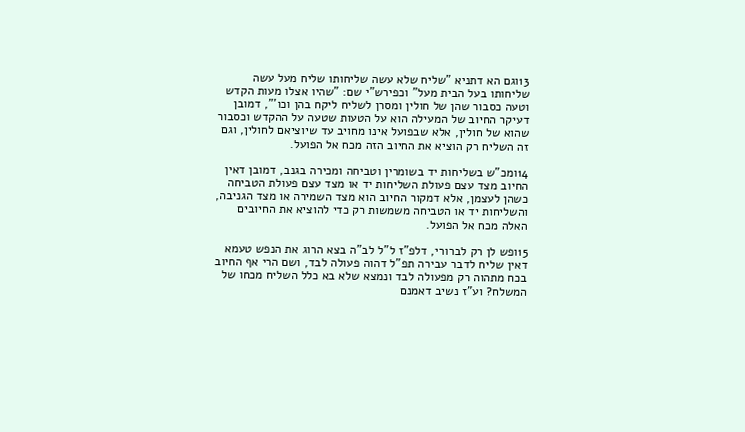13וגם הא דתניא "שליח שלא עשה שליחותו שליח מעל עשה שליחותו בעל הבית מעל" וכפירש"י שם: "שהיו אצלו מעות הקדש וטעה כסבור שהן של חולין ומסרן לשליח ליקח בהן וכו'", דמובן דעיקר החיוב של המעילה הוא על הטעות שטעה על ההקדש וכסבור שהוא של חולין, אלא שבפועל אינו מחויב עד שיוציאם לחולין, וגם זה השליח רק הוציא את החיוב הזה מכח אל הפועל.

14ומכ"ש בשליחות יד בשומרין וטביחה ומכירה בגנב, דמובן דאין החיוב מצד עצם פעולת השליחות יד או מצד עצם פעולת הטביחה כשהן לעצמן, אלא דמקור החיוב הוא מצד השמירה או מצד הגניבה, והשליחות יד או הטביחה משמשות רק כדי להוציא את החיובים האלה מכח אל הפועל.

15ופש לן רק לברורי, דלפ"ז ל"ל לב"ה בצא הרוג את הנפש טעמא דאין שליח לדבר עבירה תפ"ל דהוה פעולה לבד, ושם הרי אף החיוב בכח מתהוה רק מפעולה לבד ונמצא שלא בא כלל השליח מכחו של המשלח? וע"ז נשיב דאמנם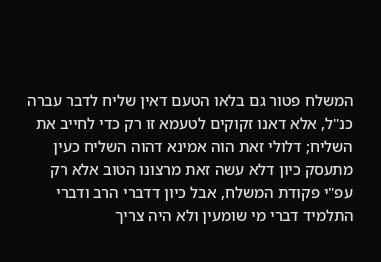המשלח פטור גם בלאו הטעם דאין שליח לדבר עברה כנ"ל, אלא דאנו זקוקים לטעמא זו רק כדי לחייב את השליח; דלולי זאת הוה אמינא דהוה השליח כעין מתעסק כיון דלא עשה זאת מרצונו הטוב אלא רק עפ"י פקודת המשלח, אבל כיון דדברי הרב ודברי התלמיד דברי מי שומעין ולא היה צריך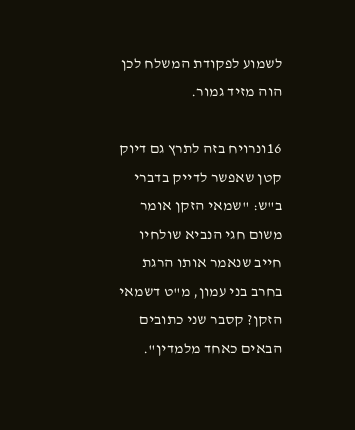לשמוע לפקודת המשלח לכן הוה מזיד גמור.

16ונרויח בזה לתרץ גם דיוק קטן שאפשר לדייק בדברי ב"ש: "שמאי הזקן אומר משום חגי הנביא שולחיו חייב שנאמר אותו הרגת בחרב בני עמון, מ"ט דשמאי הזקן? קסבר שני כתובים הבאים כאחד מלמדין".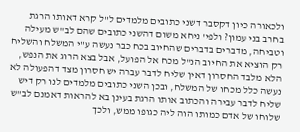ולכאורה כיון דקסבר דשני כתובים מלמדים ל"ל קרא דאותו הרגת בחרב בני עמון? ולפי' ניחא משום דהשני כתובים שהם לב"ש מעילה וטביחה, מדברים בדברים שהחיוב בכח כבר נעשה ע"י המשלח והשליח רק הוציא את החיוב הנ"ל מכח אל הפועל, אבל בצא הרוג את הנפש, הלא מלבד החסרון דאין שליח לדבר עברה יש חסרון מצד דהפעולה לא נעשה כלל מכחו של המשלח, ובכן השני כתובים מלמדים לנו רק דיש שליח לדבר עבירה והכתוב אותו הרגת בעינן בא להראות דאמנם לב"ש שלוחו של אדם כמותו הוה ליה כגופו ממש, ולכך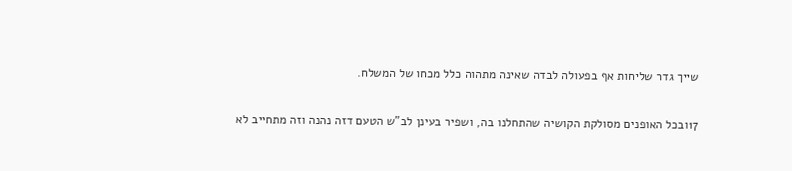שייך גדר שליחות אף בפעולה לבדה שאינה מתהוה כלל מכחו של המשלח.

17ובכל האופנים מסולקת הקושיה שהתחלנו בה, ושפיר בעינן לב"ש הטעם דזה נהנה וזה מתחייב לא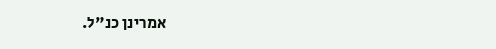אמרינן כנ"ל.